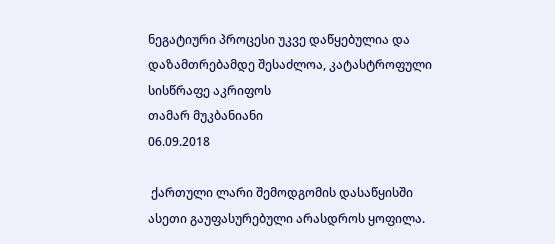ნეგატიური პროცესი უკვე დაწყებულია და დაზამთრებამდე შესაძლოა, კატასტროფული სისწრაფე აკრიფოს
თამარ მუკბანიანი
06.09.2018

 ქართული ლარი შემოდგომის დასაწყისში ასეთი გაუფასურებული არასდროს ყოფილა.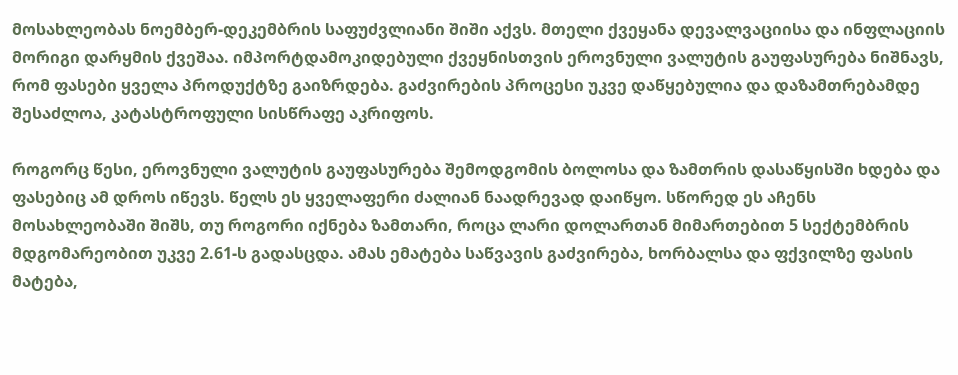მოსახლეობას ნოემბერ-დეკემბრის საფუძვლიანი შიში აქვს. მთელი ქვეყანა დევალვაციისა და ინფლაციის მორიგი დარყმის ქვეშაა. იმპორტდამოკიდებული ქვეყნისთვის ეროვნული ვალუტის გაუფასურება ნიშნავს, რომ ფასები ყველა პროდუქტზე გაიზრდება. გაძვირების პროცესი უკვე დაწყებულია და დაზამთრებამდე შესაძლოა, კატასტროფული სისწრაფე აკრიფოს.

როგორც წესი, ეროვნული ვალუტის გაუფასურება შემოდგომის ბოლოსა და ზამთრის დასაწყისში ხდება და ფასებიც ამ დროს იწევს. წელს ეს ყველაფერი ძალიან ნაადრევად დაიწყო. სწორედ ეს აჩენს მოსახლეობაში შიშს, თუ როგორი იქნება ზამთარი, როცა ლარი დოლართან მიმართებით 5 სექტემბრის მდგომარეობით უკვე 2.61-ს გადასცდა. ამას ემატება საწვავის გაძვირება, ხორბალსა და ფქვილზე ფასის მატება,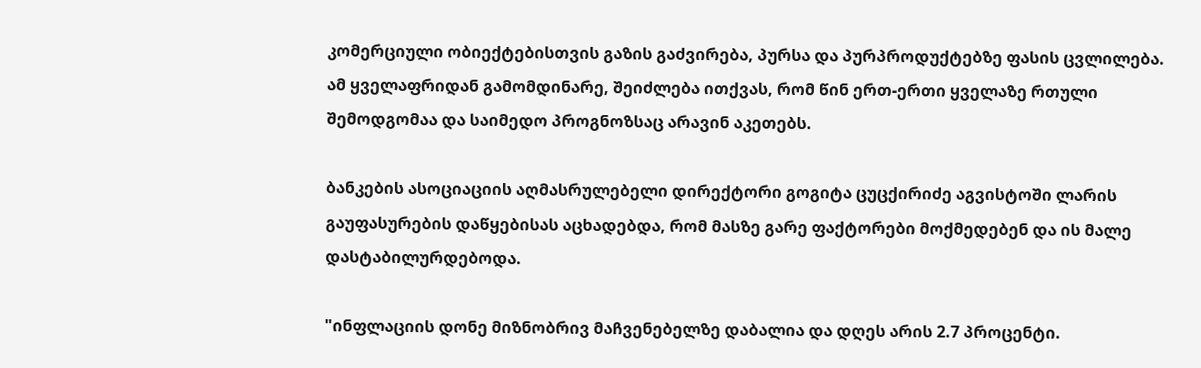კომერციული ობიექტებისთვის გაზის გაძვირება, პურსა და პურპროდუქტებზე ფასის ცვლილება. ამ ყველაფრიდან გამომდინარე, შეიძლება ითქვას, რომ წინ ერთ-ერთი ყველაზე რთული შემოდგომაა და საიმედო პროგნოზსაც არავინ აკეთებს.

ბანკების ასოციაციის აღმასრულებელი დირექტორი გოგიტა ცუცქირიძე აგვისტოში ლარის გაუფასურების დაწყებისას აცხადებდა, რომ მასზე გარე ფაქტორები მოქმედებენ და ის მალე დასტაბილურდებოდა.

"ინფლაციის დონე მიზნობრივ მაჩვენებელზე დაბალია და დღეს არის 2.7 პროცენტი.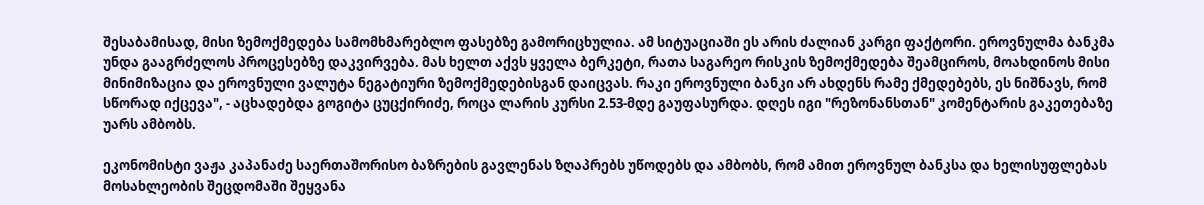შესაბამისად, მისი ზემოქმედება სამომხმარებლო ფასებზე გამორიცხულია. ამ სიტუაციაში ეს არის ძალიან კარგი ფაქტორი. ეროვნულმა ბანკმა უნდა გააგრძელოს პროცესებზე დაკვირვება. მას ხელთ აქვს ყველა ბერკეტი, რათა საგარეო რისკის ზემოქმედება შეამციროს, მოახდინოს მისი მინიმიზაცია და ეროვნული ვალუტა ნეგატიური ზემოქმედებისგან დაიცვას. რაკი ეროვნული ბანკი არ ახდენს რამე ქმედებებს, ეს ნიშნავს, რომ სწორად იქცევა", - აცხადებდა გოგიტა ცუცქირიძე, როცა ლარის კურსი 2.53-მდე გაუფასურდა. დღეს იგი "რეზონანსთან" კომენტარის გაკეთებაზე უარს ამბობს.

ეკონომისტი ვაჟა კაპანაძე საერთაშორისო ბაზრების გავლენას ზღაპრებს უწოდებს და ამბობს, რომ ამით ეროვნულ ბანკსა და ხელისუფლებას მოსახლეობის შეცდომაში შეყვანა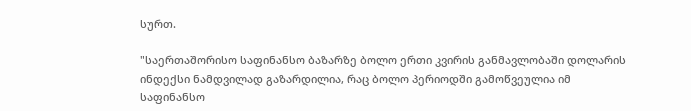სურთ.

"საერთაშორისო საფინანსო ბაზარზე ბოლო ერთი კვირის განმავლობაში დოლარის ინდექსი ნამდვილად გაზარდილია, რაც ბოლო პერიოდში გამოწვეულია იმ საფინანსო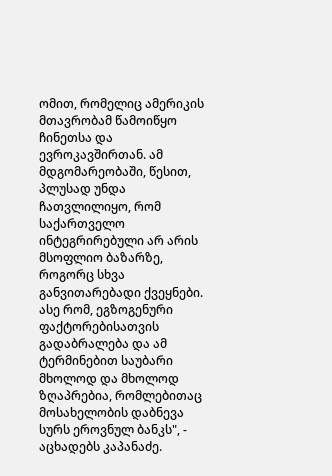ომით, რომელიც ამერიკის მთავრობამ წამოიწყო ჩინეთსა და ევროკავშირთან. ამ მდგომარეობაში, წესით, პლუსად უნდა ჩათვლილიყო, რომ საქართველო ინტეგრირებული არ არის მსოფლიო ბაზარზე, როგორც სხვა განვითარებადი ქვეყნები. ასე რომ, ეგზოგენური ფაქტორებისათვის გადაბრალება და ამ ტერმინებით საუბარი მხოლოდ და მხოლოდ ზღაპრებია, რომლებითაც მოსახელობის დაბნევა სურს ეროვნულ ბანკს", - აცხადებს კაპანაძე.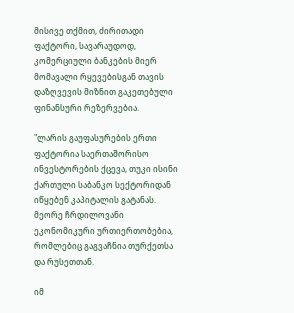მისივე თქმით, ძირითადი ფაქტორი, სავარაუდოდ, კომერციული ბანკების მიერ მომავალი რყევებისგან თავის დაზღვევის მიზნით გაკეთებული ფინანსური რეზერვებია.

"ლარის გაუფასურების ერთი ფაქტორია საერთაშორისო ინვესტორების ქცევა, თუკი ისინი ქართული საბანკო სექტორიდან იწყებენ კაპიტალის გატანას. მეორე ჩრდილოვანი ეკონომიკური ურთიერთობებია, რომლებიც გაგვაჩნია თურქეთსა და რუსეთთან.

იმ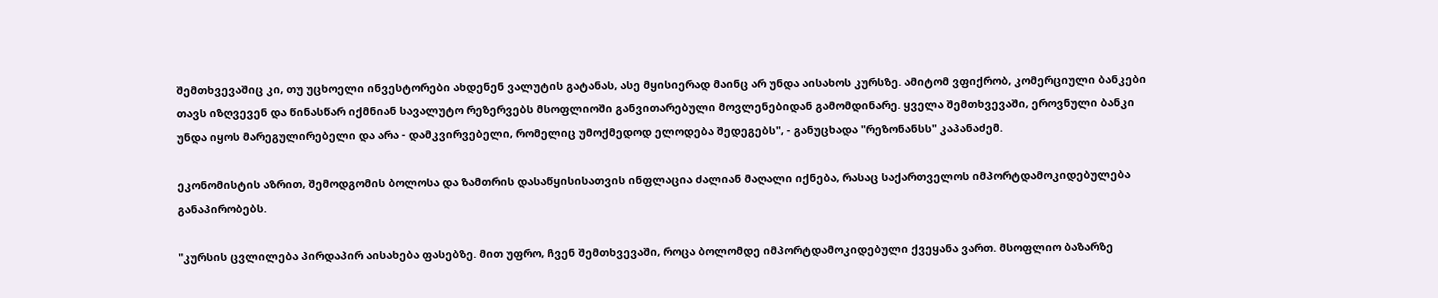შემთხვევაშიც კი, თუ უცხოელი ინვესტორები ახდენენ ვალუტის გატანას, ასე მყისიერად მაინც არ უნდა აისახოს კურსზე. ამიტომ ვფიქრობ, კომერციული ბანკები თავს იზღვევენ და წინასწარ იქმნიან სავალუტო რეზერვებს მსოფლიოში განვითარებული მოვლენებიდან გამომდინარე. ყველა შემთხვევაში, ეროვნული ბანკი უნდა იყოს მარეგულირებელი და არა - დამკვირვებელი, რომელიც უმოქმედოდ ელოდება შედეგებს", - განუცხადა "რეზონანსს" კაპანაძემ.

ეკონომისტის აზრით, შემოდგომის ბოლოსა და ზამთრის დასაწყისისათვის ინფლაცია ძალიან მაღალი იქნება, რასაც საქართველოს იმპორტდამოკიდებულება განაპირობებს.

"კურსის ცვლილება პირდაპირ აისახება ფასებზე. მით უფრო, ჩვენ შემთხვევაში, როცა ბოლომდე იმპორტდამოკიდებული ქვეყანა ვართ. მსოფლიო ბაზარზე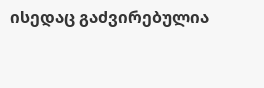ისედაც გაძვირებულია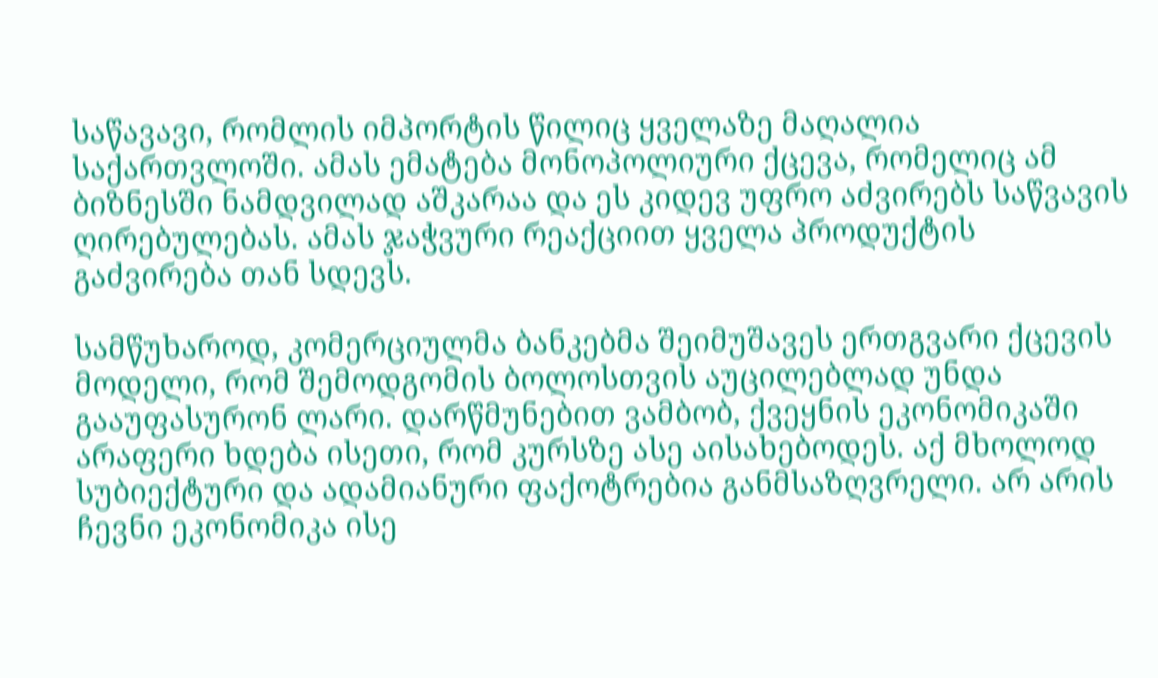საწავავი, რომლის იმპორტის წილიც ყველაზე მაღალია საქართვლოში. ამას ემატება მონოპოლიური ქცევა, რომელიც ამ ბიზნესში ნამდვილად აშკარაა და ეს კიდევ უფრო აძვირებს საწვავის ღირებულებას. ამას ჯაჭვური რეაქციით ყველა პროდუქტის გაძვირება თან სდევს.

სამწუხაროდ, კომერციულმა ბანკებმა შეიმუშავეს ერთგვარი ქცევის მოდელი, რომ შემოდგომის ბოლოსთვის აუცილებლად უნდა გააუფასურონ ლარი. დარწმუნებით ვამბობ, ქვეყნის ეკონომიკაში არაფერი ხდება ისეთი, რომ კურსზე ასე აისახებოდეს. აქ მხოლოდ სუბიექტური და ადამიანური ფაქოტრებია განმსაზღვრელი. არ არის ჩევნი ეკონომიკა ისე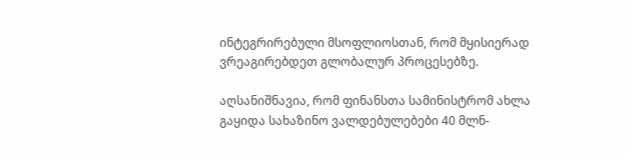ინტეგრირებული მსოფლიოსთან, რომ მყისიერად ვრეაგირებდეთ გლობალურ პროცესებზე.

აღსანიშნავია, რომ ფინანსთა სამინისტრომ ახლა გაყიდა სახაზინო ვალდებულებები 40 მლნ-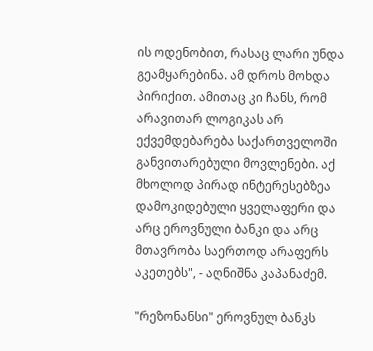ის ოდენობით, რასაც ლარი უნდა გეამყარებინა. ამ დროს მოხდა პირიქით. ამითაც კი ჩანს, რომ არავითარ ლოგიკას არ ექვემდებარება საქართველოში განვითარებული მოვლენები. აქ მხოლოდ პირად ინტერესებზეა დამოკიდებული ყველაფერი და არც ეროვნული ბანკი და არც მთავრობა საერთოდ არაფერს აკეთებს", - აღნიშნა კაპანაძემ.

"რეზონანსი" ეროვნულ ბანკს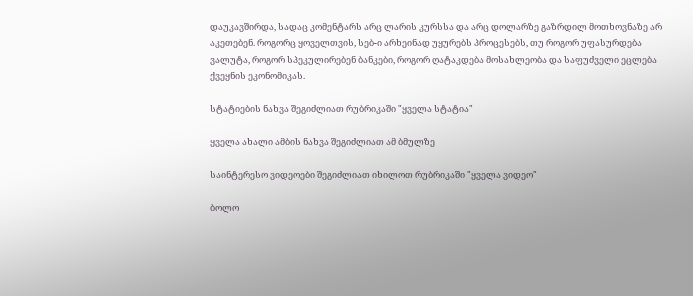დაუკავშირდა, სადაც კომენტარს არც ლარის კურსსა და არც დოლარზე გაზრდილ მოთხოვნაზე არ აკეთებენ. როგორც ყოველთვის, სებ-ი არხეინად უყურებს პროცესებს, თუ როგორ უფასურდება ვალუტა, როგორ სპეკულირებენ ბანკები, როგორ ღატაკდება მოსახლეობა და საფუძველი ეცლება ქვეყნის ეკონომიკას.

სტატიების ნახვა შეგიძლიათ რუბრიკაში "ყველა სტატია"

ყველა ახალი ამბის ნახვა შეგიძლიათ ამ ბმულზე

საინტერესო ვიდეოები შეგიძლიათ იხილოთ რუბრიკაში "ყველა ვიდეო"

ბოლო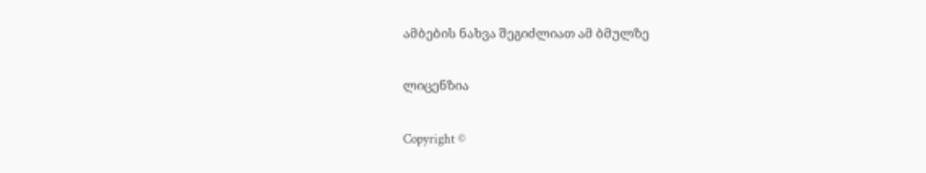ამბების ნახვა შეგიძლიათ ამ ბმულზე

ლიცენზია

Copyright ©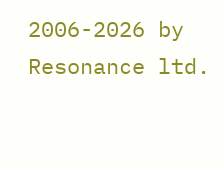2006-2026 by Resonance ltd.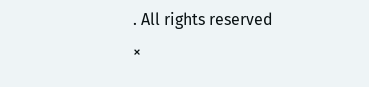. All rights reserved
×